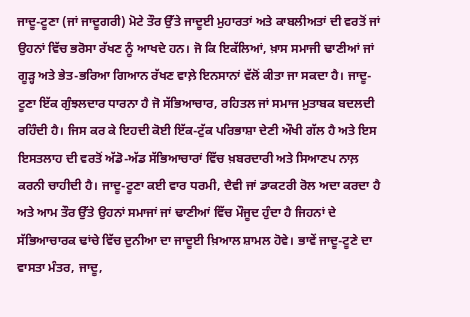ਜਾਦੂ-ਟੂਣਾ (ਜਾਂ ਜਾਦੂਗਰੀ) ਮੋਟੇ ਤੌਰ ਉੱਤੇ ਜਾਦੂਈ ਮੁਹਾਰਤਾਂ ਅਤੇ ਕਾਬਲੀਅਤਾਂ ਦੀ ਵਰਤੋਂ ਜਾਂ ਉਹਨਾਂ ਵਿੱਚ ਭਰੋਸਾ ਰੱਖਣ ਨੂੰ ਆਖਦੇ ਹਨ। ਜੋ ਕਿ ਇਕੱਲਿਆਂ, ਖ਼ਾਸ ਸਮਾਜੀ ਢਾਣੀਆਂ ਜਾਂ ਗੂੜ੍ਹ ਅਤੇ ਭੇਤ-ਭਰਿਆ ਗਿਆਨ ਰੱਖਣ ਵਾਲ਼ੇ ਇਨਸਾਨਾਂ ਵੱਲੋਂ ਕੀਤਾ ਜਾ ਸਕਦਾ ਹੈ। ਜਾਦੂ-ਟੂਣਾ ਇੱਕ ਗੁੰਝਲਦਾਰ ਧਾਰਨਾ ਹੈ ਜੋ ਸੱਭਿਆਚਾਰ, ਰਹਿਤਲ ਜਾਂ ਸਮਾਜ ਮੁਤਾਬਕ ਬਦਲਦੀ ਰਹਿੰਦੀ ਹੈ। ਜਿਸ ਕਰ ਕੇ ਇਹਦੀ ਕੋਈ ਇੱਕ-ਟੁੱਕ ਪਰਿਭਾਸ਼ਾ ਦੇਣੀ ਔਖੀ ਗੱਲ ਹੈ ਅਤੇ ਇਸ ਇਸਤਲਾਹ ਦੀ ਵਰਤੋਂ ਅੱਡੋ-ਅੱਡ ਸੱਭਿਆਚਾਰਾਂ ਵਿੱਚ ਖ਼ਬਰਦਾਰੀ ਅਤੇ ਸਿਆਣਪ ਨਾਲ਼ ਕਰਨੀ ਚਾਹੀਦੀ ਹੈ। ਜਾਦੂ-ਟੂਣਾ ਕਈ ਵਾਰ ਧਰਮੀ, ਦੈਵੀ ਜਾਂ ਡਾਕਟਰੀ ਰੋਲ ਅਦਾ ਕਰਦਾ ਹੈ ਅਤੇ ਆਮ ਤੌਰ ਉੱਤੇ ਉਹਨਾਂ ਸਮਾਜਾਂ ਜਾਂ ਢਾਣੀਆਂ ਵਿੱਚ ਮੌਜੂਦ ਹੁੰਦਾ ਹੈ ਜਿਹਨਾਂ ਦੇ ਸੱਭਿਆਚਾਰਕ ਢਾਂਚੇ ਵਿੱਚ ਦੁਨੀਆ ਦਾ ਜਾਦੂਈ ਖ਼ਿਆਲ ਸ਼ਾਮਲ ਹੋਵੇ। ਭਾਵੇਂ ਜਾਦੂ-ਟੂਣੇ ਦਾ ਵਾਸਤਾ ਮੰਤਰ, ਜਾਦੂ,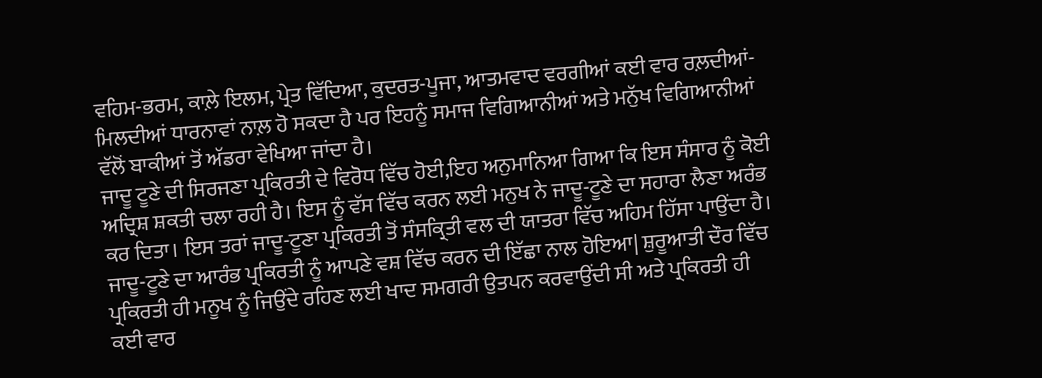ਵਹਿਮ-ਭਰਮ, ਕਾਲ਼ੇ ਇਲਮ, ਪ੍ਰੇਤ ਵਿੱਦਿਆ, ਕੁਦਰਤ-ਪੂਜਾ, ਆਤਮਵਾਦ ਵਰਗੀਆਂ ਕਈ ਵਾਰ ਰਲ਼ਦੀਆਂ-ਮਿਲਦੀਆਂ ਧਾਰਨਾਵਾਂ ਨਾਲ਼ ਹੋ ਸਕਦਾ ਹੈ ਪਰ ਇਹਨੂੰ ਸਮਾਜ ਵਿਗਿਆਨੀਆਂ ਅਤੇ ਮਨੁੱਖ ਵਿਗਿਆਨੀਆਂ ਵੱਲੋਂ ਬਾਕੀਆਂ ਤੋਂ ਅੱਡਰਾ ਵੇਖਿਆ ਜਾਂਦਾ ਹੈ।
ਜਾਦੂ ਟੂਣੇ ਦੀ ਸਿਰਜਣਾ ਪ੍ਰਕਿਰਤੀ ਦੇ ਵਿਰੋਧ ਵਿੱਚ ਹੋਈ,ਇਹ ਅਨੁਮਾਨਿਆ ਗਿਆ ਕਿ ਇਸ ਸੰਸਾਰ ਨੂੰ ਕੋਈ ਅਦ੍ਰਿਸ਼ ਸ਼ਕਤੀ ਚਲਾ ਰਹੀ ਹੈ। ਇਸ ਨੂੰ ਵੱਸ ਵਿੱਚ ਕਰਨ ਲਈ ਮਨੁਖ ਨੇ ਜਾਦੂ-ਟੂਣੇ ਦਾ ਸਹਾਰਾ ਲੈਣਾ ਅਰੰਭ ਕਰ ਦਿਤਾ। ਇਸ ਤਰਾਂ ਜਾਦੂ-ਟੂਣਾ ਪ੍ਰਕਿਰਤੀ ਤੋਂ ਸੰਸਕ੍ਰਿਤੀ ਵਲ ਦੀ ਯਾਤਰਾ ਵਿੱਚ ਅਹਿਮ ਹਿੱਸਾ ਪਾਉਂਦਾ ਹੈ।
ਜਾਦੂ-ਟੂਣੇ ਦਾ ਆਰੰਭ ਪ੍ਰਕਿਰਤੀ ਨੂੰ ਆਪਣੇ ਵਸ਼ ਵਿੱਚ ਕਰਨ ਦੀ ਇੱਛਾ ਨਾਲ ਹੋਇਆ| ਸ਼ੁਰੂਆਤੀ ਦੌਰ ਵਿੱਚ ਪ੍ਰਕਿਰਤੀ ਹੀ ਮਨੂਖ ਨੂੰ ਜਿਉਂਦੇ ਰਹਿਣ ਲਈ ਖਾਦ ਸਮਗਰੀ ਉਤਪਨ ਕਰਵਾਉਂਦੀ ਸੀ ਅਤੇ ਪ੍ਰਕਿਰਤੀ ਹੀ ਕਈ ਵਾਰ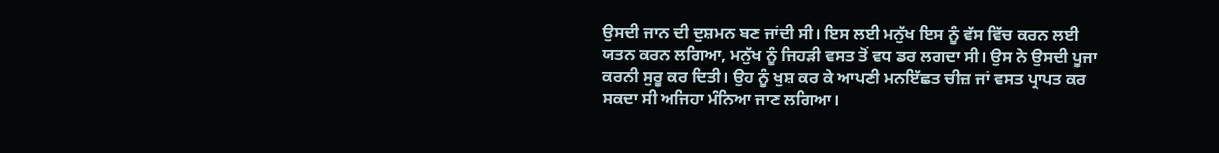ਉਸਦੀ ਜਾਨ ਦੀ ਦੁਸ਼ਮਨ ਬਣ ਜਾਂਦੀ ਸੀ। ਇਸ ਲਈ ਮਨੁੱਖ ਇਸ ਨੂੰ ਵੱਸ ਵਿੱਚ ਕਰਨ ਲਈ ਯਤਨ ਕਰਨ ਲਗਿਆ, ਮਨੁੱਖ ਨੂੰ ਜਿਹੜੀ ਵਸਤ ਤੋਂ ਵਧ ਡਰ ਲਗਦਾ ਸੀ। ਉਸ ਨੇ ਉਸਦੀ ਪੂਜਾ ਕਰਨੀ ਸੁਰੂ ਕਰ ਦਿਤੀ। ਉਹ ਨੂੰ ਖੁਸ਼ ਕਰ ਕੇ ਆਪਣੀ ਮਨਇੱਛਤ ਚੀਜ਼ ਜਾਂ ਵਸਤ ਪ੍ਰਾਪਤ ਕਰ ਸਕਦਾ ਸੀ ਅਜਿਹਾ ਮੰਨਿਆ ਜਾਣ ਲਗਿਆ।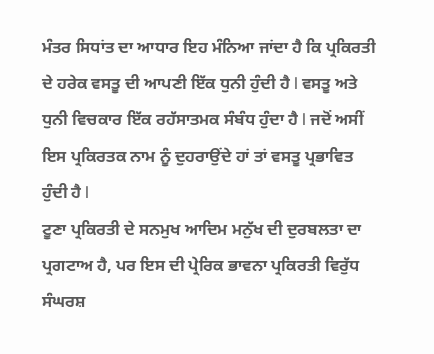ਮੰਤਰ ਸਿਧਾਂਤ ਦਾ ਆਧਾਰ ਇਹ ਮੰਨਿਆ ਜਾਂਦਾ ਹੈ ਕਿ ਪ੍ਰਕਿਰਤੀ ਦੇ ਹਰੇਕ ਵਸਤੂ ਦੀ ਆਪਣੀ ਇੱਕ ਧੁਨੀ ਹੁੰਦੀ ਹੈ l ਵਸਤੂ ਅਤੇ ਧੁਨੀ ਵਿਚਕਾਰ ਇੱਕ ਰਹੱਸਾਤਮਕ ਸੰਬੰਧ ਹੁੰਦਾ ਹੈ l ਜਦੋਂ ਅਸੀਂ ਇਸ ਪ੍ਰਕਿਰਤਕ ਨਾਮ ਨੂੰ ਦੁਹਰਾਉਂਦੇ ਹਾਂ ਤਾਂ ਵਸਤੂ ਪ੍ਰਭਾਵਿਤ ਹੁੰਦੀ ਹੈ l
ਟੂਣਾ ਪ੍ਰਕਿਰਤੀ ਦੇ ਸਨਮੁਖ ਆਦਿਮ ਮਨੁੱਖ ਦੀ ਦੁਰਬਲਤਾ ਦਾ ਪ੍ਰਗਟਾਅ ਹੈ, ਪਰ ਇਸ ਦੀ ਪ੍ਰੇਰਿਕ ਭਾਵਨਾ ਪ੍ਰਕਿਰਤੀ ਵਿਰੁੱਧ ਸੰਘਰਸ਼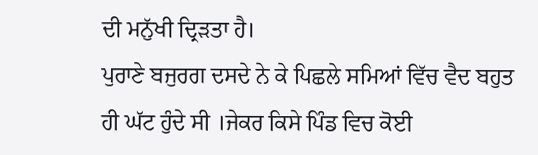ਦੀ ਮਨੁੱਖੀ ਦ੍ਰਿੜਤਾ ਹੈ।
ਪੁਰਾਣੇ ਬਜੁਰਗ ਦਸਦੇ ਨੇ ਕੇ ਪਿਛਲੇ ਸਮਿਆਂ ਵਿੱਚ ਵੈਦ ਬਹੁਤ ਹੀ ਘੱਟ ਹੁੰਦੇ ਸੀ ।ਜੇਕਰ ਕਿਸੇ ਪਿੰਡ ਵਿਚ ਕੋਈ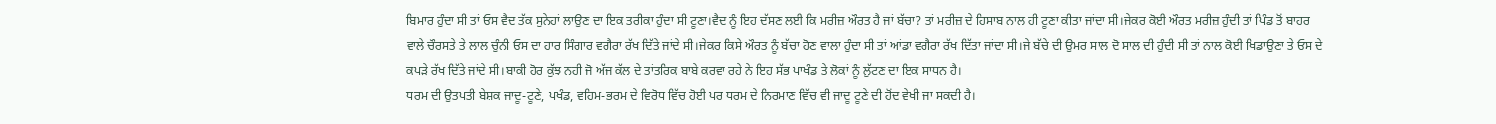ਬਿਮਾਰ ਹੁੰਦਾ ਸੀ ਤਾਂ ਓਸ ਵੈਦ ਤੱਕ ਸੁਨੇਹਾਂ ਲਾਉਣ ਦਾ ਇਕ ਤਰੀਕਾ ਹੁੰਦਾ ਸੀ ਟੂਣਾ।ਵੈਦ ਨੂੰ ਇਹ ਦੱਸਣ ਲਈ ਕਿ ਮਰੀਜ਼ ਔਰਤ ਹੈ ਜਾਂ ਬੱਚਾ? ਤਾਂ ਮਰੀਜ਼ ਦੇ ਹਿਸਾਬ ਨਾਲ ਹੀ ਟੂਣਾ ਕੀਤਾ ਜਾਂਦਾ ਸੀ।ਜੇਕਰ ਕੋਈ ਔਰਤ ਮਰੀਜ਼ ਹੁੰਦੀ ਤਾਂ ਪਿੰਡ ਤੋਂ ਬਾਹਰ ਵਾਲੇ ਚੌਰਸਤੇ ਤੇ ਲਾਲ ਚੁੰਨੀ ਓਸ ਦਾ ਹਾਰ ਸਿੰਗਾਰ ਵਗੈਰਾ ਰੱਖ ਦਿੱਤੇ ਜਾਂਦੇ ਸੀ।ਜੇਕਰ ਕਿਸੇ ਔਰਤ ਨੂੰ ਬੱਚਾ ਹੋਣ ਵਾਲਾ ਹੁੰਦਾ ਸੀ ਤਾਂ ਆਂਡਾ ਵਗੈਰਾ ਰੱਖ ਦਿੱਤਾ ਜਾਂਦਾ ਸੀ।ਜੇ ਬੱਚੇ ਦੀ ਉਮਰ ਸਾਲ ਦੋ ਸਾਲ ਦੀ ਹੁੰਦੀ ਸੀ ਤਾਂ ਨਾਲ ਕੋਈ ਖਿਡਾਉਣਾ ਤੇ ਓਸ ਦੇ ਕਪੜੇ ਰੱਖ ਦਿੱਤੇ ਜਾਂਦੇ ਸੀ।ਬਾਕੀ ਹੋਰ ਕੁੱਝ ਨਹੀ ਜੋ ਅੱਜ ਕੱਲ ਦੇ ਤਾਂਤਰਿਕ ਬਾਬੇ ਕਰਵਾ ਰਹੇ ਨੇ ਇਹ ਸੱਭ ਪਾਖੰਡ ਤੇ ਲੋਕਾਂ ਨੂੰ ਲੁੱਟਣ ਦਾ ਇਕ ਸਾਧਨ ਹੈ।
ਧਰਮ ਦੀ ਉਤਪਤੀ ਬੇਸ਼ਕ ਜਾਦੂ-ਟੂਣੇ, ਪਖੰਡ, ਵਹਿਮ-ਭਰਮ ਦੇ ਵਿਰੋਧ ਵਿੱਚ ਹੋਈ ਪਰ ਧਰਮ ਦੇ ਨਿਰਮਾਣ ਵਿੱਚ ਵੀ ਜਾਦੂ ਟੂਣੇ ਦੀ ਹੋਂਦ ਵੇਖੀ ਜਾ ਸਕਦੀ ਹੈ।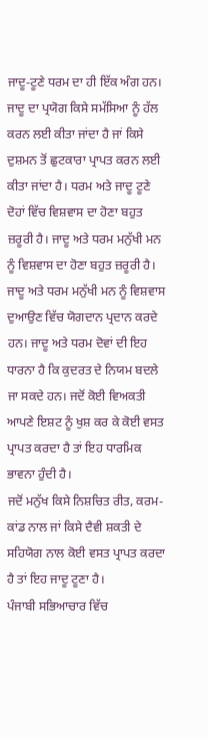ਜਾਦੂ-ਟੂਣੇ ਧਰਮ ਦਾ ਹੀ ਇੱਕ ਅੰਗ ਹਨ। ਜਾਦੂ ਦਾ ਪ੍ਰਯੋਗ ਕਿਸੇ ਸਮੱਸਿਆ ਨੂੰ ਹੱਲ ਕਰਨ ਲਈ ਕੀਤਾ ਜਾਂਦਾ ਹੈ ਜਾਂ ਕਿਸੇ ਦੁਸ਼ਮਨ ਤੋਂ ਛੁਟਕਾਰਾ ਪ੍ਰਾਪਤ ਕਰਨ ਲਈ ਕੀਤਾ ਜਾਂਦਾ ਹੈ। ਧਰਮ ਅਤੇ ਜਾਦੂ ਟੂਣੇ ਦੋਹਾਂ ਵਿੱਚ ਵਿਸ਼ਵਾਸ ਦਾ ਹੋਣਾ ਬਹੁਤ ਜ਼ਰੂਰੀ ਹੈ। ਜਾਦੂ ਅਤੇ ਧਰਮ ਮਨੁੱਖੀ ਮਨ ਨੂੰ ਵਿਸ਼ਵਾਸ ਦਾ ਹੋਣਾ ਬਹੁਤ ਜ਼ਰੂਰੀ ਹੈ। ਜਾਦੂ ਅਤੇ ਧਰਮ ਮਨੁੱਖੀ ਮਨ ਨੂੰ ਵਿਸ਼ਵਾਸ ਦੁਆਉਣ ਵਿੱਚ ਯੋਗਦਾਨ ਪ੍ਰਦਾਨ ਕਰਦੇ ਹਨ। ਜਾਦੂ ਅਤੇ ਧਰਮ ਦੋਵਾਂ ਦੀ ਇਹ ਧਾਰਨਾ ਹੈ ਕਿ ਕੁਦਰਤ ਦੇ ਨਿਯਮ ਬਦਲੇ ਜਾ ਸਕਦੇ ਹਨ। ਜਦੋਂ ਕੋਈ ਵਿਅਕਤੀ ਆਪਣੇ ਇਸ਼ਟ ਨੂੰ ਖੁਸ਼ ਕਰ ਕੇ ਕੋਈ ਵਸਤ ਪ੍ਰਾਪਤ ਕਰਦਾ ਹੈ ਤਾਂ ਇਹ ਧਾਰਮਿਕ ਭਾਵਨਾ ਹੁੰਦੀ ਹੈ।
ਜਦੋਂ ਮਨੁੱਖ ਕਿਸੇ ਨਿਸ਼ਚਿਤ ਰੀਤ, ਕਰਮ-ਕਾਂਡ ਨਾਲ ਜਾਂ ਕਿਸੇ ਦੈਵੀ ਸ਼ਕਤੀ ਦੇ ਸਹਿਯੋਗ ਨਾਲ ਕੋਈ ਵਸਤ ਪ੍ਰਾਪਤ ਕਰਦਾ ਹੈ ਤਾਂ ਇਹ ਜਾਦੂ ਟੂਣਾ ਹੈ।
ਪੰਜਾਬੀ ਸਭਿਆਚਾਰ ਵਿੱਚ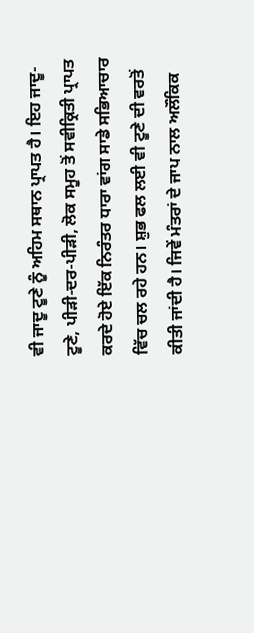ਵੀ ਜਾਦੂ ਟੂਣੇ ਨੂੰ ਅਹਿਮ ਸਥਾਨ ਪ੍ਰਾਪਤ ਹੈ। ਇਹ ਜਾਦੂ-ਟੂਣੇ, ਪੀੜੀ-ਦਰ-ਪੀੜੀ, ਲੋਕ ਸਮੂਹ ਤੋਂ ਸਵੀਕ੍ਰਿਤੀ ਪ੍ਰਾਪਤ ਕਰਦੇ ਹੋਏ ਇੱਕ ਨਿਰੰਤਰ ਧਾਰਾ ਵਾਂਗ ਸਾਡੇ ਸਭਿਆਚਾਰ ਵਿੱਚ ਚਲ ਰਹੇ ਹਨ। ਸ਼ੁਭ ਫਲ ਲਈ ਵੀ ਟੂਣੇ ਦੀ ਵਰਤੋਂ ਕੀਤੀ ਜਾਂਦੀ ਹੈ। ਜਿਵੇਂ ਮੰਤਰਾਂ ਦੇ ਜਾਪ ਨਾਲ ਅਲੌਕਿਕ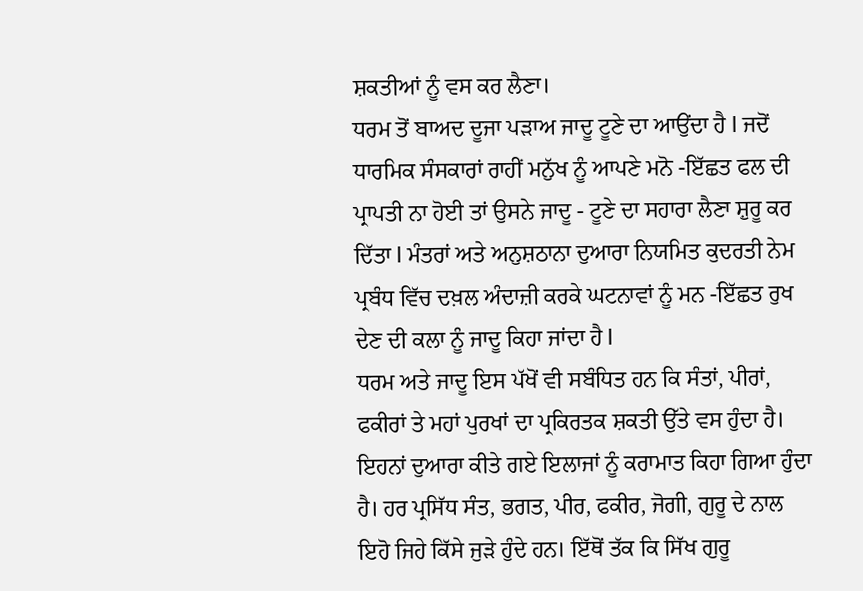ਸ਼ਕਤੀਆਂ ਨੂੰ ਵਸ ਕਰ ਲੈਣਾ।
ਧਰਮ ਤੋਂ ਬਾਅਦ ਦੂਜਾ ਪੜਾਅ ਜਾਦੂ ਟੂਣੇ ਦਾ ਆਉਂਦਾ ਹੈ l ਜਦੋਂ ਧਾਰਮਿਕ ਸੰਸਕਾਰਾਂ ਰਾਹੀਂ ਮਨੁੱਖ ਨੂੰ ਆਪਣੇ ਮਨੋ -ਇੱਛਤ ਫਲ ਦੀ ਪ੍ਰਾਪਤੀ ਨਾ ਹੋਈ ਤਾਂ ਉਸਨੇ ਜਾਦੂ - ਟੂਣੇ ਦਾ ਸਹਾਰਾ ਲੈਣਾ ਸ਼ੁਰੂ ਕਰ ਦਿੱਤਾ l ਮੰਤਰਾਂ ਅਤੇ ਅਨੁਸ਼ਠਾਨਾ ਦੁਆਰਾ ਨਿਯਮਿਤ ਕੁਦਰਤੀ ਨੇਮ ਪ੍ਰਬੰਧ ਵਿੱਚ ਦਖ਼ਲ ਅੰਦਾਜ਼ੀ ਕਰਕੇ ਘਟਨਾਵਾਂ ਨੂੰ ਮਨ -ਇੱਛਤ ਰੁਖ ਦੇਣ ਦੀ ਕਲਾ ਨੂੰ ਜਾਦੂ ਕਿਹਾ ਜਾਂਦਾ ਹੈ l
ਧਰਮ ਅਤੇ ਜਾਦੂ ਇਸ ਪੱਖੋਂ ਵੀ ਸਬੰਧਿਤ ਹਨ ਕਿ ਸੰਤਾਂ, ਪੀਰਾਂ, ਫਕੀਰਾਂ ਤੇ ਮਹਾਂ ਪੁਰਖਾਂ ਦਾ ਪ੍ਰਕਿਰਤਕ ਸ਼ਕਤੀ ਉੱਤੇ ਵਸ ਹੁੰਦਾ ਹੈ। ਇਹਨਾਂ ਦੁਆਰਾ ਕੀਤੇ ਗਏ ਇਲਾਜਾਂ ਨੂੰ ਕਰਾਮਾਤ ਕਿਹਾ ਗਿਆ ਹੁੰਦਾ ਹੈ। ਹਰ ਪ੍ਰਸਿੱਧ ਸੰਤ, ਭਗਤ, ਪੀਰ, ਫਕੀਰ, ਜੋਗੀ, ਗੁਰੂ ਦੇ ਨਾਲ ਇਹੋ ਜਿਹੇ ਕਿੱਸੇ ਜੁੜੇ ਹੁੰਦੇ ਹਨ। ਇੱਥੋਂ ਤੱਕ ਕਿ ਸਿੱਖ ਗੁਰੂ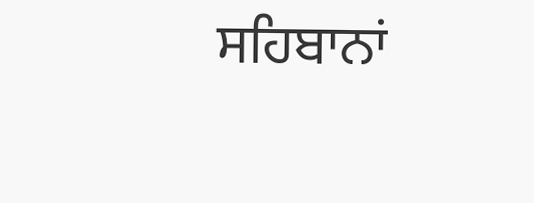ਸਹਿਬਾਨਾਂ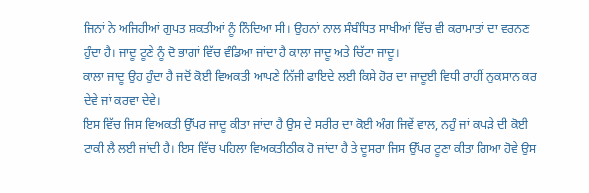ਜਿਨਾਂ ਨੇ ਅਜਿਹੀਆਂ ਗੁਪਤ ਸ਼ਕਤੀਆਂ ਨੂੰ ਨਿੰਦਿਆ ਸੀ। ਉਹਨਾਂ ਨਾਲ ਸੰਬੰਧਿਤ ਸਾਖੀਆਂ ਵਿੱਚ ਵੀ ਕਰਾਮਾਤਾਂ ਦਾ ਵਰਨਣ ਹੁੰਦਾ ਹੈ। ਜਾਦੂ ਟੂਣੇ ਨੂੰ ਦੋ ਭਾਗਾਂ ਵਿੱਚ ਵੰਡਿਆ ਜਾਂਦਾ ਹੈ ਕਾਲਾ ਜਾਦੂ ਅਤੇ ਚਿੱਟਾ ਜਾਦੂ।
ਕਾਲਾ ਜਾਦੂ ਉਹ ਹੁੰਦਾ ਹੈ ਜਦੋਂ ਕੋਈ ਵਿਅਕਤੀ ਆਪਣੇ ਨਿੱਜੀ ਫਾਇਦੇ ਲਈ ਕਿਸੇ ਹੋਰ ਦਾ ਜਾਦੂਈ ਵਿਧੀ ਰਾਹੀਂ ਨੁਕਸਾਨ ਕਰ ਦੇਵੇ ਜਾਂ ਕਰਵਾ ਦੇਵੇ।
ਇਸ ਵਿੱਚ ਜਿਸ ਵਿਅਕਤੀ ਉੱਪਰ ਜਾਦੂ ਕੀਤਾ ਜਾਂਦਾ ਹੈ ਉਸ ਦੇ ਸਰੀਰ ਦਾ ਕੋਈ ਅੰਗ ਜਿਵੇਂ ਵਾਲ, ਨਹੁੰ ਜਾਂ ਕਪੜੇ ਦੀ ਕੋਈ ਟਾਕੀ ਲੈ ਲਈ ਜਾਂਦੀ ਹੈ। ਇਸ ਵਿੱਚ ਪਹਿਲਾ ਵਿਅਕਤੀਠੀਕ ਹੋ ਜਾਂਦਾ ਹੈ ਤੇ ਦੂਸਰਾ ਜਿਸ ਉੱਪਰ ਟੂਣਾ ਕੀਤਾ ਗਿਆ ਹੋਵੇ ਉਸ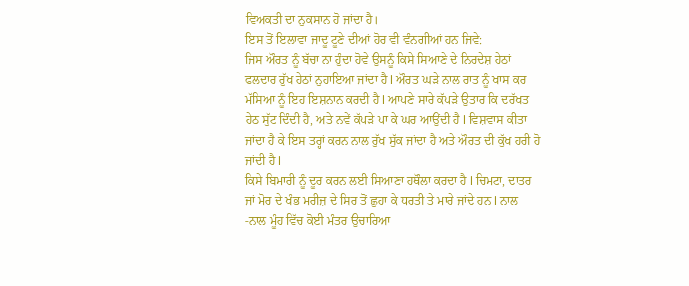ਵਿਅਕਤੀ ਦਾ ਨੁਕਸਾਨ ਹੋ ਜਾਂਦਾ ਹੈ।
ਇਸ ਤੋਂ ਇਲਾਵਾ ਜਾਦੂ ਟੂਣੇ ਦੀਆਂ ਹੋਰ ਵੀ ਵੰਨਗੀਆਂ ਹਨ ਜਿਵੇ:
ਜਿਸ ਔਰਤ ਨੂੰ ਬੱਚਾ ਨਾ ਹੁੰਦਾ ਹੋਵੇ ਉਸਨੂੰ ਕਿਸੇ ਸਿਆਣੇ ਦੇ ਨਿਰਦੇਸ਼ ਹੇਠਾਂ ਫਲਦਾਰ ਰੁੱਖ ਹੇਠਾਂ ਨੁਹਾਇਆ ਜਾਂਦਾ ਹੈ l ਔਰਤ ਘੜੇ ਨਾਲ ਰਾਤ ਨੂੰ ਖਾਸ ਕਰ ਮੱਸਿਆ ਨੂੰ ਇਹ ਇਸ਼ਨਾਨ ਕਰਦੀ ਹੈ l ਆਪਣੇ ਸਾਰੇ ਕੱਪੜੇ ਉਤਾਰ ਕਿ ਦਰੱਖਤ ਹੇਠ ਸੁੱਟ ਦਿੰਦੀ ਹੈ, ਅਤੇ ਨਵੇਂ ਕੱਪੜੇ ਪਾ ਕੇ ਘਰ ਆਉਂਦੀ ਹੈ l ਵਿਸ਼ਵਾਸ ਕੀਤਾ ਜਾਂਦਾ ਹੈ ਕੇ ਇਸ ਤਰ੍ਹਾਂ ਕਰਨ ਨਾਲ ਰੁੱਖ ਸੁੱਕ ਜਾਂਦਾ ਹੈ ਅਤੇ ਔਰਤ ਦੀ ਕੁੱਖ ਹਰੀ ਹੋ ਜਾਂਦੀ ਹੈ l
ਕਿਸੇ ਬਿਮਾਰੀ ਨੂੰ ਦੂਰ ਕਰਨ ਲਈ ਸਿਆਣਾ ਹਥੌਲਾ ਕਰਦਾ ਹੈ l ਚਿਮਟਾ, ਦਾਤਰ ਜਾਂ ਮੋਰ ਦੇ ਖੰਭ ਮਰੀਜ਼ ਦੇ ਸਿਰ ਤੋਂ ਛੁਹਾ ਕੇ ਧਰਤੀ ਤੇ ਮਾਰੇ ਜਾਂਦੇ ਹਨ l ਨਾਲ -ਨਾਲ ਮੂੰਹ ਵਿੱਚ ਕੋਈ ਮੰਤਰ ਉਚਾਰਿਆ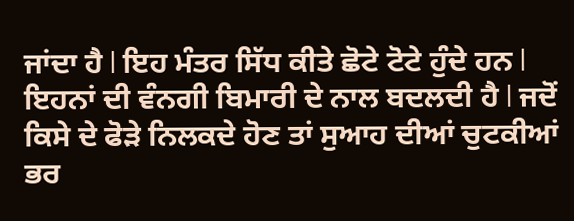ਜਾਂਦਾ ਹੈ l ਇਹ ਮੰਤਰ ਸਿੱਧ ਕੀਤੇ ਛੋਟੇ ਟੋਟੇ ਹੁੰਦੇ ਹਨ l ਇਹਨਾਂ ਦੀ ਵੰਨਗੀ ਬਿਮਾਰੀ ਦੇ ਨਾਲ ਬਦਲਦੀ ਹੈ l ਜਦੋਂ ਕਿਸੇ ਦੇ ਫੋੜੇ ਨਿਲਕਦੇ ਹੋਣ ਤਾਂ ਸੁਆਹ ਦੀਆਂ ਚੁਟਕੀਆਂ ਭਰ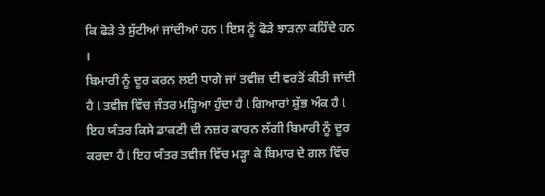ਕਿ ਫੋੜੇ ਤੇ ਸੁੱਟੀਆਂ ਜਾਂਦੀਆਂ ਹਨ l ਇਸ ਨੂੰ ਫੋੜੇ ਝਾੜਨਾ ਕਹਿੰਦੇ ਹਨ ।
ਬਿਮਾਰੀ ਨੂੰ ਦੂਰ ਕਰਨ ਲਈ ਧਾਗੇ ਜਾਂ ਤਵੀਜ਼ ਦੀ ਵਰਤੋਂ ਕੀਤੀ ਜਾਂਦੀ ਹੈ l ਤਵੀਜ ਵਿੱਚ ਜੰਤਰ ਮੜ੍ਹਿਆ ਹੁੰਦਾ ਹੈ l ਗਿਆਰਾਂ ਸ਼ੁੱਭ ਅੰਕ ਹੈ l ਇਹ ਯੰਤਰ ਕਿਸੇ ਡਾਕਣੀ ਦੀ ਨਜ਼ਰ ਕਾਰਨ ਲੱਗੀ ਬਿਮਾਰੀ ਨੂੰ ਦੂਰ ਕਰਦਾ ਹੈ l ਇਹ ਯੰਤਰ ਤਵੀਜ ਵਿੱਚ ਮੜ੍ਹਾ ਕੇ ਬਿਮਾਰ ਦੇ ਗਲ ਵਿੱਚ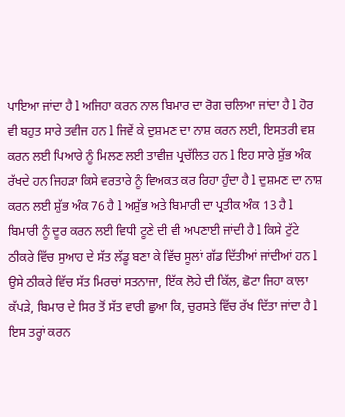ਪਾਇਆ ਜਾਂਦਾ ਹੈ l ਅਜਿਹਾ ਕਰਨ ਨਾਲ ਬਿਮਾਰ ਦਾ ਰੋਗ ਚਲਿਆ ਜਾਂਦਾ ਹੈ l ਹੋਰ ਵੀ ਬਹੁਤ ਸਾਰੇ ਤਵੀਜ ਹਨ l ਜਿਵੇਂ ਕੇ ਦੁਸ਼ਮਣ ਦਾ ਨਾਸ਼ ਕਰਨ ਲਈ, ਇਸਤਰੀ ਵਸ਼ ਕਰਨ ਲਈ ਪਿਆਰੇ ਨੂੰ ਮਿਲਣ ਲਈ ਤਾਵੀਜ਼ ਪ੍ਰਚੱਲਿਤ ਹਨ l ਇਹ ਸਾਰੇ ਸ਼ੁੱਭ ਅੰਕ ਰੱਖਦੇ ਹਨ ਜਿਹੜਾ ਕਿਸੇ ਵਰਤਾਰੇ ਨੂੰ ਵਿਅਕਤ ਕਰ ਰਿਹਾ ਹੁੰਦਾ ਹੈ l ਦੁਸ਼ਮਣ ਦਾ ਨਾਸ਼ ਕਰਨ ਲਈ ਸ਼ੁੱਭ ਅੰਕ 76 ਹੈ l ਅਸ਼ੁੱਭ ਅਤੇ ਬਿਮਾਰੀ ਦਾ ਪ੍ਰਤੀਕ ਅੰਕ 13 ਹੈ l
ਬਿਮਾਰੀ ਨੂੰ ਦੂਰ ਕਰਨ ਲਈ ਵਿਧੀ ਟੂਣੇ ਦੀ ਵੀ ਅਪਣਾਈ ਜਾਂਦੀ ਹੈ l ਕਿਸੇ ਟੁੱਟੇ ਠੀਕਰੇ ਵਿੱਚ ਸੁਆਹ ਦੇ ਸੱਤ ਲੱਡੂ ਬਣਾ ਕੇ ਵਿੱਚ ਸੂਲਾਂ ਗੱਡ ਦਿੱਤੀਆਂ ਜਾਂਦੀਆਂ ਹਨ l ਉਸੇ ਠੀਕਰੇ ਵਿੱਚ ਸੱਤ ਮਿਰਚਾਂ ਸਤਨਾਜਾ, ਇੱਕ ਲੋਹੇ ਦੀ ਕਿੱਲ, ਛੋਟਾ ਜਿਹਾ ਕਾਲਾ ਕੱਪੜੇ, ਬਿਮਾਰ ਦੇ ਸਿਰ ਤੋਂ ਸੱਤ ਵਾਰੀ ਛੁਆ ਕਿ, ਚੁਰਸਤੇ ਵਿੱਚ ਰੱਖ ਦਿੱਤਾ ਜਾਂਦਾ ਹੈ l ਇਸ ਤਰ੍ਹਾਂ ਕਰਨ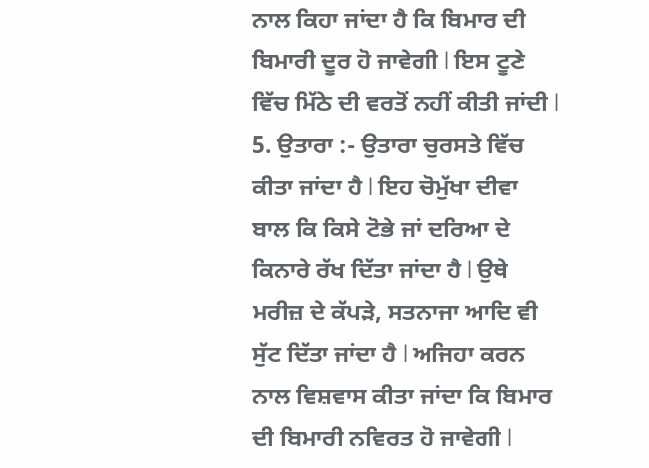ਨਾਲ ਕਿਹਾ ਜਾਂਦਾ ਹੈ ਕਿ ਬਿਮਾਰ ਦੀ ਬਿਮਾਰੀ ਦੂਰ ਹੋ ਜਾਵੇਗੀ l ਇਸ ਟੂਣੇ ਵਿੱਚ ਮਿੱਠੇ ਦੀ ਵਰਤੋਂ ਨਹੀਂ ਕੀਤੀ ਜਾਂਦੀ l 5. ਉਤਾਰਾ :- ਉਤਾਰਾ ਚੁਰਸਤੇ ਵਿੱਚ ਕੀਤਾ ਜਾਂਦਾ ਹੈ l ਇਹ ਚੋਮੁੱਖਾ ਦੀਵਾ ਬਾਲ ਕਿ ਕਿਸੇ ਟੋਭੇ ਜਾਂ ਦਰਿਆ ਦੇ ਕਿਨਾਰੇ ਰੱਖ ਦਿੱਤਾ ਜਾਂਦਾ ਹੈ l ਉਥੇ ਮਰੀਜ਼ ਦੇ ਕੱਪੜੇ, ਸਤਨਾਜਾ ਆਦਿ ਵੀ ਸੁੱਟ ਦਿੱਤਾ ਜਾਂਦਾ ਹੈ l ਅਜਿਹਾ ਕਰਨ ਨਾਲ ਵਿਸ਼ਵਾਸ ਕੀਤਾ ਜਾਂਦਾ ਕਿ ਬਿਮਾਰ ਦੀ ਬਿਮਾਰੀ ਨਵਿਰਤ ਹੋ ਜਾਵੇਗੀ l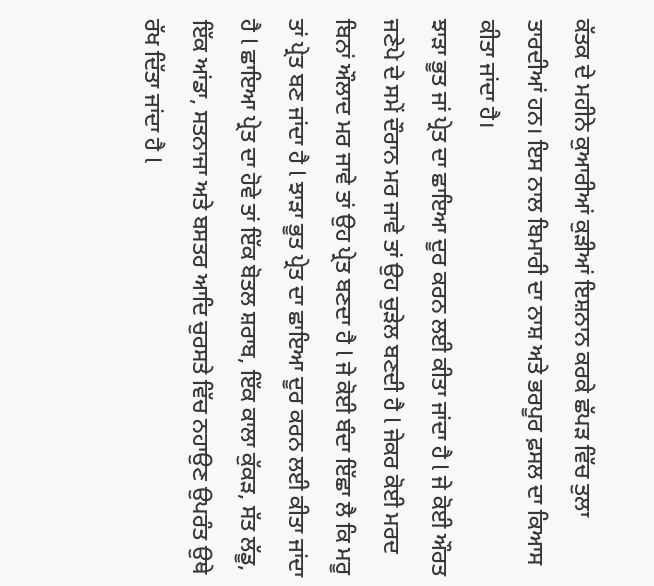ਕੱਤਕ ਦੇ ਮਹੀਨੇ ਕੁਆਰੀਆਂ ਕੁੜੀਆਂ ਇਸ਼ਨਾਨ ਕਰਕੇ ਛੱਪੜ ਵਿੱਚ ਤੁਲਾ ਤਾਰਦੀਆਂ ਹਨ। ਇਸ ਨਾਲ ਬਿਮਾਰੀ ਦਾ ਨਾਸ਼ ਅਤੇ ਭਰਪੂਰ ਫ਼ਸਲ ਦਾ ਕਿਆਸ ਕੀਤਾ ਜਾਂਦਾ ਹੈ।
ਝਾੜਾ ਭੂਤ ਜਾਂ ਪ੍ਰੇਤ ਦਾ ਛਾਇਆ ਦੂਰ ਕਰਨ ਲਈ ਕੀਤਾ ਜਾਂਦਾ ਹੈ l ਜੇ ਕੋਈ ਔਰਤ ਜਣੇਪੇ ਦੇ ਸਮੇਂ ਦੌਰਾਨ ਮਰ ਜਾਵੇ ਤਾਂ ਉਹ ਚੁੜੇਲ ਬਣਦੀ ਹੈ l ਜੇਕਰ ਕੋਈ ਮਰਦ ਬਿਨਾਂ ਔਲਾਦ ਮਰ ਜਾਵੇ ਤਾਂ ਉਹ ਪ੍ਰੇਤ ਬਣਦਾ ਹੈ l ਜੇ ਕੋਈ ਬੰਦਾ ਇੱਛਾ ਲੈ ਕਿ ਮਰੂ ਤਾਂ ਪ੍ਰੇਤ ਬਣ ਜਾਂਦਾ ਹੈ l ਝਾੜਾ ਭੂਤ ਪ੍ਰੇਤ ਦਾ ਛਾਇਆ ਦੂਰ ਕਰਨ ਲਈ ਕੀਤਾ ਜਾਂਦਾ ਹੈ l ਛਾਇਆ ਪ੍ਰੇਤ ਦਾ ਹੋਵੇ ਤਾਂ ਇੱਕ ਬੋਤਲ ਸ਼ਰਾਬ, ਇੱਕ ਕਾਲਾ ਕੁੱਕੜ, ਸੱਤ ਲੱਡੂ, ਇੱਕ ਆਂਡਾ, ਸਤਨਾਜਾ ਅਤੇ ਬਸਤਰ ਆਦਿ ਚੁਰਸਤੇ ਵਿੱਚ ਨਹਾਉਣ ਉਪਰੰਤ ਉਥੇ ਰੱਖ ਦਿੱਤਾ ਜਾਂਦਾ ਹੈ l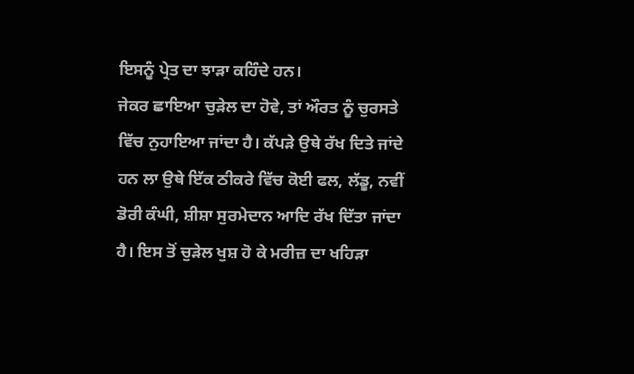ਇਸਨੂੰ ਪ੍ਰੇਤ ਦਾ ਝਾੜਾ ਕਹਿੰਦੇ ਹਨ।
ਜੇਕਰ ਛਾਇਆ ਚੁੜੇਲ ਦਾ ਹੋਵੇ, ਤਾਂ ਔਰਤ ਨੂੰ ਚੁਰਸਤੇ ਵਿੱਚ ਨੁਹਾਇਆ ਜਾਂਦਾ ਹੈ। ਕੱਪੜੇ ਉਥੇ ਰੱਖ ਦਿਤੇ ਜਾਂਦੇ ਹਨ ਲਾ ਉਥੇ ਇੱਕ ਠੀਕਰੇ ਵਿੱਚ ਕੋਈ ਫਲ, ਲੱਡੂ, ਨਵੀਂ ਡੋਰੀ ਕੰਘੀ, ਸ਼ੀਸ਼ਾ ਸੁਰਮੇਦਾਨ ਆਦਿ ਰੱਖ ਦਿੱਤਾ ਜਾਂਦਾ ਹੈ। ਇਸ ਤੋਂ ਚੁੜੇਲ ਖੁਸ਼ ਹੋ ਕੇ ਮਰੀਜ਼ ਦਾ ਖਹਿੜਾ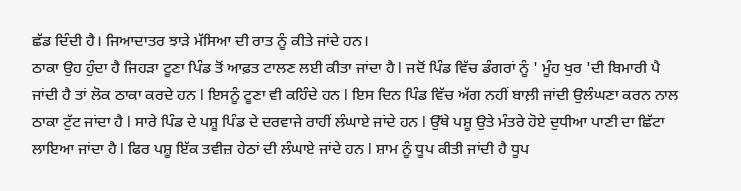ਛੱਡ ਦਿੰਦੀ ਹੈ। ਜਿਆਦਾਤਰ ਝਾੜੇ ਮੱਸਿਆ ਦੀ ਰਾਤ ਨੂੰ ਕੀਤੇ ਜਾਂਦੇ ਹਨ।
ਠਾਕਾ ਉਹ ਹੁੰਦਾ ਹੈ ਜਿਹੜਾ ਟੂਣਾ ਪਿੰਡ ਤੋਂ ਆਫ਼ਤ ਟਾਲਣ ਲਈ ਕੀਤਾ ਜਾਂਦਾ ਹੈ l ਜਦੋਂ ਪਿੰਡ ਵਿੱਚ ਡੰਗਰਾਂ ਨੂੰ ' ਮੂੰਹ ਖੁਰ 'ਦੀ ਬਿਮਾਰੀ ਪੈ ਜਾਂਦੀ ਹੈ ਤਾਂ ਲੋਕ ਠਾਕਾ ਕਰਦੇ ਹਨ l ਇਸਨੂੰ ਟੂਣਾ ਵੀ ਕਹਿੰਦੇ ਹਨ l ਇਸ ਦਿਨ ਪਿੰਡ ਵਿੱਚ ਅੱਗ ਨਹੀਂ ਬਾਲ਼ੀ ਜਾਂਦੀ ਉਲੰਘਣਾ ਕਰਨ ਨਾਲ ਠਾਕਾ ਟੁੱਟ ਜਾਂਦਾ ਹੈ l ਸਾਰੇ ਪਿੰਡ ਦੇ ਪਸ਼ੂ ਪਿੰਡ ਦੇ ਦਰਵਾਜੇ ਰਾਹੀਂ ਲੰਘਾਏ ਜਾਂਦੇ ਹਨ l ਉੱਥੇ ਪਸ਼ੂ ਉਤੇ ਮੰਤਰੇ ਹੋਏ ਦੁਧੀਆ ਪਾਣੀ ਦਾ ਛਿੱਟਾ ਲਾਇਆ ਜਾਂਦਾ ਹੈ l ਫਿਰ ਪਸ਼ੂ ਇੱਕ ਤਵੀਜ਼ ਹੇਠਾਂ ਦੀ ਲੰਘਾਏ ਜਾਂਦੇ ਹਨ l ਸ਼ਾਮ ਨੂੰ ਧੂਪ ਕੀਤੀ ਜਾਂਦੀ ਹੈ ਧੂਪ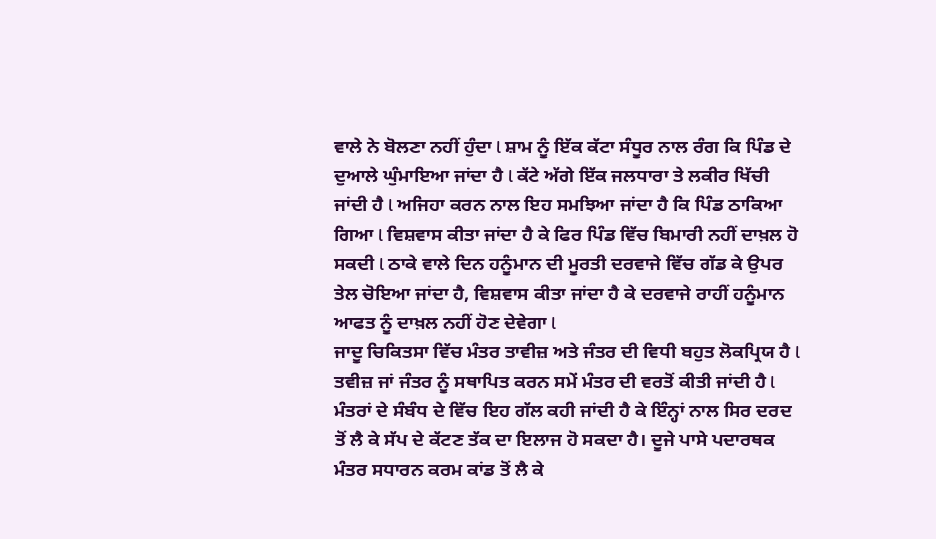ਵਾਲੇ ਨੇ ਬੋਲਣਾ ਨਹੀਂ ਹੁੰਦਾ l ਸ਼ਾਮ ਨੂੰ ਇੱਕ ਕੱਟਾ ਸੰਧੂਰ ਨਾਲ ਰੰਗ ਕਿ ਪਿੰਡ ਦੇ ਦੁਆਲੇ ਘੁੰਮਾਇਆ ਜਾਂਦਾ ਹੈ l ਕੱਟੇ ਅੱਗੇ ਇੱਕ ਜਲਧਾਰਾ ਤੇ ਲਕੀਰ ਖਿੱਚੀ ਜਾਂਦੀ ਹੈ l ਅਜਿਹਾ ਕਰਨ ਨਾਲ ਇਹ ਸਮਝਿਆ ਜਾਂਦਾ ਹੈ ਕਿ ਪਿੰਡ ਠਾਕਿਆ ਗਿਆ l ਵਿਸ਼ਵਾਸ ਕੀਤਾ ਜਾਂਦਾ ਹੈ ਕੇ ਫਿਰ ਪਿੰਡ ਵਿੱਚ ਬਿਮਾਰੀ ਨਹੀਂ ਦਾਖ਼ਲ ਹੋ ਸਕਦੀ l ਠਾਕੇ ਵਾਲੇ ਦਿਨ ਹਨੂੰਮਾਨ ਦੀ ਮੂਰਤੀ ਦਰਵਾਜੇ ਵਿੱਚ ਗੱਡ ਕੇ ਉਪਰ ਤੇਲ ਚੋਇਆ ਜਾਂਦਾ ਹੈ, ਵਿਸ਼ਵਾਸ ਕੀਤਾ ਜਾਂਦਾ ਹੈ ਕੇ ਦਰਵਾਜੇ ਰਾਹੀਂ ਹਨੂੰਮਾਨ ਆਫਤ ਨੂੰ ਦਾਖ਼ਲ ਨਹੀਂ ਹੋਣ ਦੇਵੇਗਾ l
ਜਾਦੂ ਚਿਕਿਤਸਾ ਵਿੱਚ ਮੰਤਰ ਤਾਵੀਜ਼ ਅਤੇ ਜੰਤਰ ਦੀ ਵਿਧੀ ਬਹੁਤ ਲੋਕਪ੍ਰਿਯ ਹੈ l ਤਵੀਜ਼ ਜਾਂ ਜੰਤਰ ਨੂੰ ਸਥਾਪਿਤ ਕਰਨ ਸਮੇਂ ਮੰਤਰ ਦੀ ਵਰਤੋਂ ਕੀਤੀ ਜਾਂਦੀ ਹੈ l
ਮੰਤਰਾਂ ਦੇ ਸੰਬੰਧ ਦੇ ਵਿੱਚ ਇਹ ਗੱਲ ਕਹੀ ਜਾਂਦੀ ਹੈ ਕੇ ਇੰਨ੍ਹਾਂ ਨਾਲ ਸਿਰ ਦਰਦ ਤੋਂ ਲੈ ਕੇ ਸੱਪ ਦੇ ਕੱਟਣ ਤੱਕ ਦਾ ਇਲਾਜ ਹੋ ਸਕਦਾ ਹੈ। ਦੂਜੇ ਪਾਸੇ ਪਦਾਰਥਕ ਮੰਤਰ ਸਧਾਰਨ ਕਰਮ ਕਾਂਡ ਤੋਂ ਲੈ ਕੇ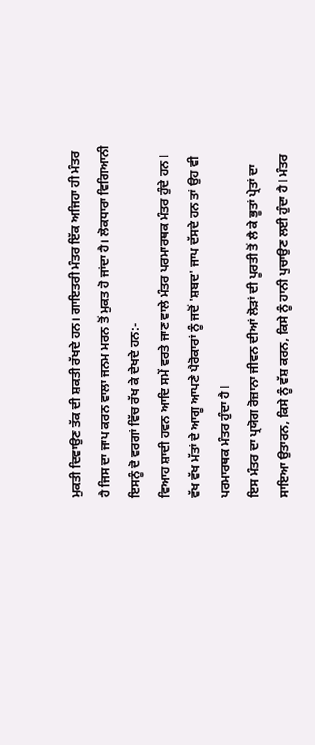ਮੁਕਤੀ ਦਿਵਾਉਣ ਤੱਕ ਦੀ ਸ਼ਕਤੀ ਰੱਖਦੇ ਹਨ। ਗਾਇਤਰੀ ਮੰਤਰ ਇੱਕ ਅਜਿਹਾ ਹੀ ਮੰਤਰ ਹੈ ਜਿਸ ਦਾ ਜਾਪ ਕਰਨ ਵਾਲਾ ਜਨਮ ਮਰਨ ਤੋਂ ਮੁਕਤ ਹੋ ਜਾਂਦਾ ਹੈ। ਲੋਕਧਾਰਾ ਵਿਗਿਆਨੀ ਇਸਨੂੰ ਦੋ ਵਰਗਾਂ ਵਿੱਚ ਰੱਖ ਕੇ ਦੇਖਦੇ ਹਨ:-
ਵਿਆਹ ਸ਼ਾਦੀ ਹਵਨ ਆਦਿ ਸਮੇਂ ਵਰਤੇ ਜਾਣ ਵਾਲੇ ਮੰਤਰ ਪਰਮਾਰਥਕ ਮੰਤਰ ਹੁੰਦੇ ਹਨ l ਵੱਖ ਵੱਖ ਮੱਤਾਂ ਦੇ ਆਗੂ ਆਪਣੇ ਪੈਰੋਕਾਰਾਂ ਨੂੰ ਜਦੋਂ 'ਸ਼ਬਦ' ਜਾਪ ਦੱਸਦੇ ਹਨ ਤਾਂ ਉਹ ਵੀ ਪਰਮਾਰਥਕ ਮੰਤਰ ਹੁੰਦਾ ਹੈ l
ਇਸ ਮੰਤਰ ਦਾ ਪ੍ਰਯੋਗ ਰੋਜ਼ਾਨਾ ਜੀਵਨ ਦੀਆਂ ਲੋੜਾਂ ਦੀ ਪੂਰਤੀ ਤੋਂ ਲੈ ਕੇ ਭੂਤਾਂ ਪ੍ਰੇਤਾਂ ਦਾ ਸਾਇਆ ਉਤਾਰਨ, ਕਿਸੇ ਨੂੰ ਵੱਸ਼ ਕਰਨ, ਕਿਸੇ ਨੂੰ ਹਾਨੀ ਪੁਚਾਉਣ ਲਈ ਹੁੰਦਾ ਹੈ l ਮੰਤਰ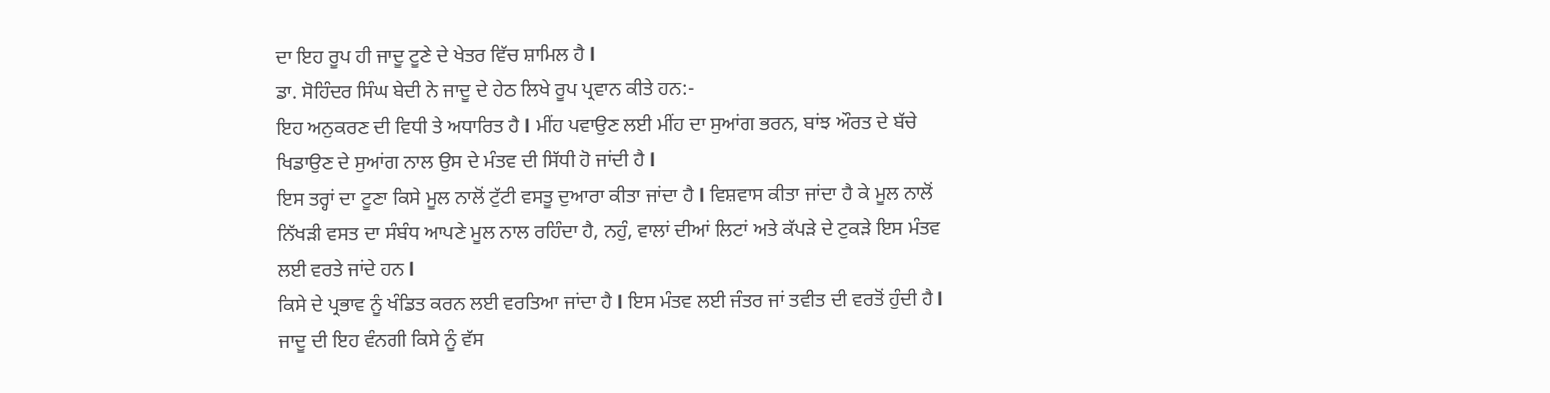ਦਾ ਇਹ ਰੂਪ ਹੀ ਜਾਦੂ ਟੂਣੇ ਦੇ ਖੇਤਰ ਵਿੱਚ ਸ਼ਾਮਿਲ ਹੈ l
ਡਾ. ਸੋਹਿੰਦਰ ਸਿੰਘ ਬੇਦੀ ਨੇ ਜਾਦੂ ਦੇ ਹੇਠ ਲਿਖੇ ਰੂਪ ਪ੍ਰਵਾਨ ਕੀਤੇ ਹਨ:-
ਇਹ ਅਨੁਕਰਣ ਦੀ ਵਿਧੀ ਤੇ ਅਧਾਰਿਤ ਹੈ l ਮੀਂਹ ਪਵਾਉਣ ਲਈ ਮੀਂਹ ਦਾ ਸੁਆਂਗ ਭਰਨ, ਬਾਂਝ ਔਰਤ ਦੇ ਬੱਚੇ ਖਿਡਾਉਣ ਦੇ ਸੁਆਂਗ ਨਾਲ ਉਸ ਦੇ ਮੰਤਵ ਦੀ ਸਿੱਧੀ ਹੋ ਜਾਂਦੀ ਹੈ l
ਇਸ ਤਰ੍ਹਾਂ ਦਾ ਟੂਣਾ ਕਿਸੇ ਮੂਲ ਨਾਲੋਂ ਟੁੱਟੀ ਵਸਤੂ ਦੁਆਰਾ ਕੀਤਾ ਜਾਂਦਾ ਹੈ l ਵਿਸ਼ਵਾਸ ਕੀਤਾ ਜਾਂਦਾ ਹੈ ਕੇ ਮੂਲ ਨਾਲੋਂ ਨਿੱਖੜੀ ਵਸਤ ਦਾ ਸੰਬੰਧ ਆਪਣੇ ਮੂਲ ਨਾਲ ਰਹਿੰਦਾ ਹੈ, ਨਹੁੰ, ਵਾਲਾਂ ਦੀਆਂ ਲਿਟਾਂ ਅਤੇ ਕੱਪੜੇ ਦੇ ਟੁਕੜੇ ਇਸ ਮੰਤਵ ਲਈ ਵਰਤੇ ਜਾਂਦੇ ਹਨ l
ਕਿਸੇ ਦੇ ਪ੍ਰਭਾਵ ਨੂੰ ਖੰਡਿਤ ਕਰਨ ਲਈ ਵਰਤਿਆ ਜਾਂਦਾ ਹੈ l ਇਸ ਮੰਤਵ ਲਈ ਜੰਤਰ ਜਾਂ ਤਵੀਤ ਦੀ ਵਰਤੋਂ ਹੁੰਦੀ ਹੈ l
ਜਾਦੂ ਦੀ ਇਹ ਵੰਨਗੀ ਕਿਸੇ ਨੂੰ ਵੱਸ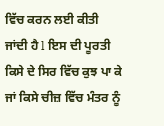ਵਿੱਚ ਕਰਨ ਲਈ ਕੀਤੀ ਜਾਂਦੀ ਹੈ l ਇਸ ਦੀ ਪੂਰਤੀ ਕਿਸੇ ਦੇ ਸਿਰ ਵਿੱਚ ਕੁਝ ਪਾ ਕੇ ਜਾਂ ਕਿਸੇ ਚੀਜ਼ ਵਿੱਚ ਮੰਤਰ ਨੂੰ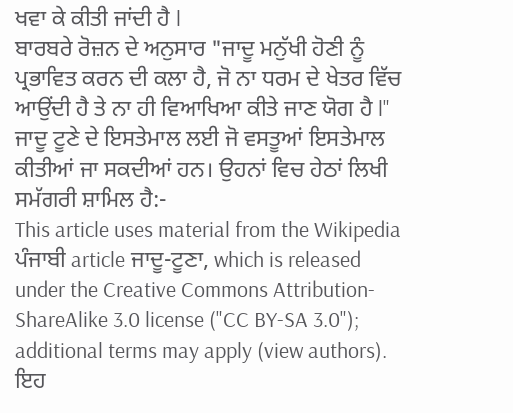ਖਵਾ ਕੇ ਕੀਤੀ ਜਾਂਦੀ ਹੈ l
ਬਾਰਬਰੇ ਰੋਜ਼ਨ ਦੇ ਅਨੁਸਾਰ "ਜਾਦੂ ਮਨੁੱਖੀ ਹੋਣੀ ਨੂੰ ਪ੍ਰਭਾਵਿਤ ਕਰਨ ਦੀ ਕਲਾ ਹੈ, ਜੋ ਨਾ ਧਰਮ ਦੇ ਖੇਤਰ ਵਿੱਚ ਆਉਂਦੀ ਹੈ ਤੇ ਨਾ ਹੀ ਵਿਆਖਿਆ ਕੀਤੇ ਜਾਣ ਯੋਗ ਹੈ l"
ਜਾਦੂ ਟੂਣੇ ਦੇ ਇਸਤੇਮਾਲ ਲਈ ਜੋ ਵਸਤੂਆਂ ਇਸਤੇਮਾਲ ਕੀਤੀਆਂ ਜਾ ਸਕਦੀਆਂ ਹਨ। ਉਹਨਾਂ ਵਿਚ ਹੇਠਾਂ ਲਿਖੀ ਸਮੱਗਰੀ ਸ਼ਾਮਿਲ ਹੈ:-
This article uses material from the Wikipedia ਪੰਜਾਬੀ article ਜਾਦੂ-ਟੂਣਾ, which is released under the Creative Commons Attribution-ShareAlike 3.0 license ("CC BY-SA 3.0"); additional terms may apply (view authors). ਇਹ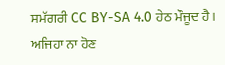ਸਮੱਗਰੀ CC BY-SA 4.0 ਹੇਠ ਮੌਜੂਦ ਹੈ। ਅਜਿਹਾ ਨਾ ਹੋਣ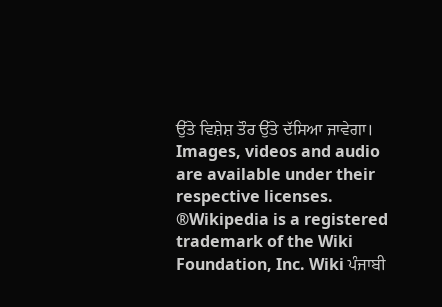ਉੱਤੇ ਵਿਸ਼ੇਸ਼ ਤੌਰ ਉੱਤੇ ਦੱਸਿਆ ਜਾਵੇਗਾ। Images, videos and audio are available under their respective licenses.
®Wikipedia is a registered trademark of the Wiki Foundation, Inc. Wiki ਪੰਜਾਬੀ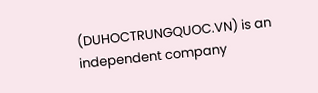(DUHOCTRUNGQUOC.VN) is an independent company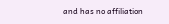and has no affiliation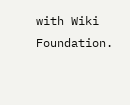with Wiki Foundation.